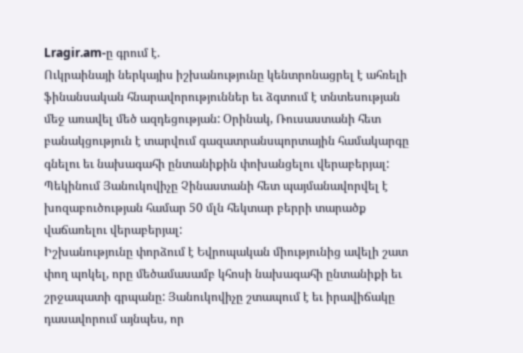Lragir.am-ը գրում է.
Ուկրաինայի ներկայիս իշխանությունը կենտրոնացրել է ահռելի ֆինանսական հնարավորություններ եւ ձգտում է տնտեսության մեջ առավել մեծ ազդեցության: Օրինակ, Ռուսաստանի հետ բանակցություն է տարվում գազատրանսպորտային համակարգը գնելու եւ նախագահի ընտանիքին փոխանցելու վերաբերյալ: Պեկինում Յանուկովիչը Չինաստանի հետ պայմանավորվել է խոզաբուծության համար 50 մլն հեկտար բերրի տարածք վաճառելու վերաբերյալ:
Իշխանությունը փորձում է Եվրոպական միությունից ավելի շատ փող պոկել, որը մեծամասամբ կհոսի նախագահի ընտանիքի եւ շրջապատի գրպանը: Յանուկովիչը շտապում է եւ իրավիճակը դասավորում այնպես, որ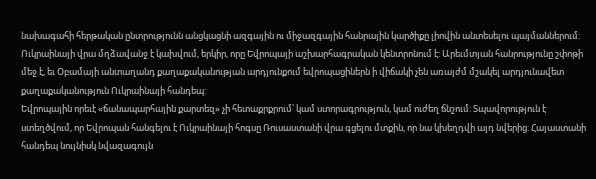նախագահի հերթական ընտրությունն անցկացնի ազգային ու միջազգային հանրային կարծիքը լիովին անտեսելու պայմաններում:
Ուկրաինայի վրա մղձավանջ է կախվում, երկիր, որը Եվրոպայի աշխարհագրական կենտրոնում է: Արեւմտյան հանրությունը շփոթի մեջ է, եւ Օբամայի անտաղանդ քաղաքականության արդյունքում եվրոպացիներն ի վիճակի չեն առայժմ մշակել արդյունավետ քաղաքականություն Ուկրաինայի հանդեպ:
Եվրոպային որեւէ «ճանապարհային քարտեզ» չի հետաքրքրում՝ կամ ստորագրություն, կամ ուժեղ ճնշում: Տպավորություն է ստեղծվում, որ Եվրոպան հանգելու է Ուկրաինայի հոգսը Ռուսաստանի վրա գցելու մտքին, որ նա կխեղդվի այդ նվերից: Հայաստանի հանդեպ նույնիսկ նվազագույն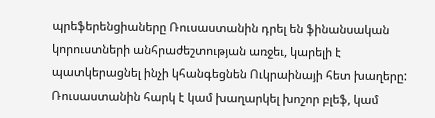պրեֆերենցիաները Ռուսաստանին դրել են ֆինանսական կորուստների անհրաժեշտության առջեւ, կարելի է պատկերացնել ինչի կհանգեցնեն Ուկրաինայի հետ խաղերը:
Ռուսաստանին հարկ է կամ խաղարկել խոշոր բլեֆ, կամ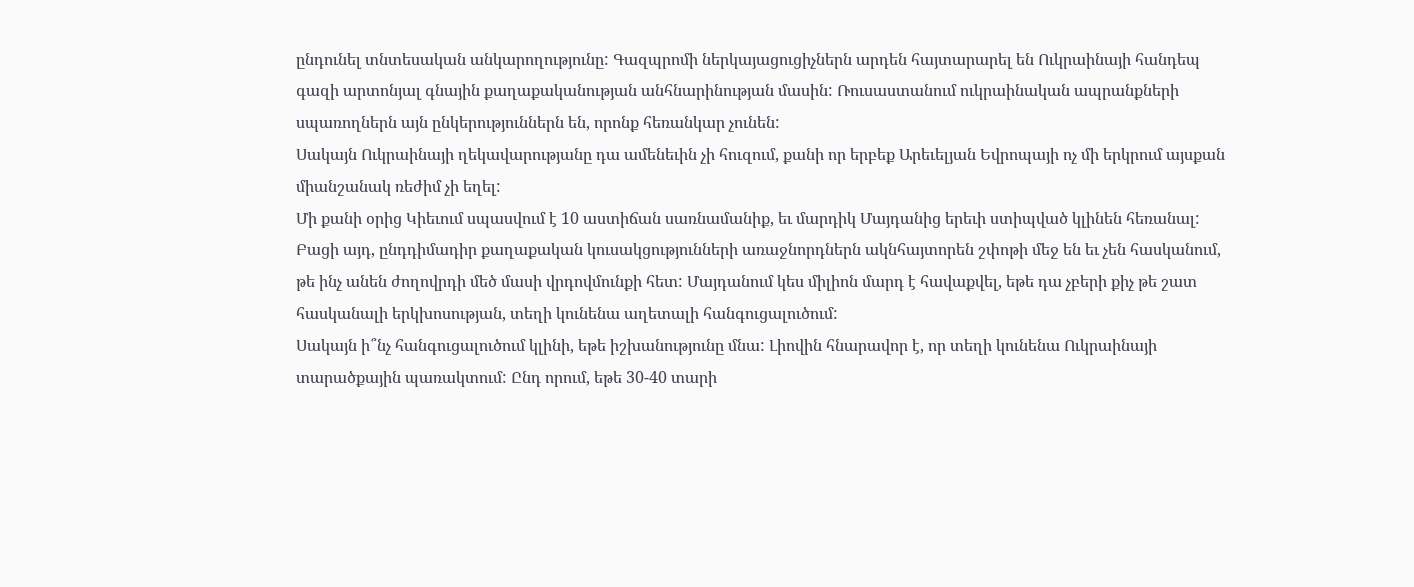ընդունել տնտեսական անկարողությունը: Գազպրոմի ներկայացուցիչներն արդեն հայտարարել են Ուկրաինայի հանդեպ գազի արտոնյալ գնային քաղաքականության անհնարինության մասին: Ռուսաստանում ուկրաինական ապրանքների սպառողներն այն ընկերություններն են, որոնք հեռանկար չունեն:
Սակայն Ուկրաինայի ղեկավարությանը դա ամենեւին չի հուզում, քանի որ երբեք Արեւելյան Եվրոպայի ոչ մի երկրում այսքան միանշանակ ռեժիմ չի եղել:
Մի քանի օրից Կիեւում սպասվում է 10 աստիճան սառնամանիք, եւ մարդիկ Մայդանից երեւի ստիպված կլինեն հեռանալ: Բացի այդ, ընդդիմադիր քաղաքական կուսակցությունների առաջնորդներն ակնհայտորեն շփոթի մեջ են եւ չեն հասկանում, թե ինչ անեն ժողովրդի մեծ մասի վրդովմունքի հետ: Մայդանում կես միլիոն մարդ է հավաքվել, եթե դա չբերի քիչ թե շատ հասկանալի երկխոսության, տեղի կունենա աղետալի հանգուցալուծում:
Սակայն ի՞նչ հանգուցալուծում կլինի, եթե իշխանությունը մնա: Լիովին հնարավոր է, որ տեղի կունենա Ուկրաինայի տարածքային պառակտում: Ընդ որում, եթե 30-40 տարի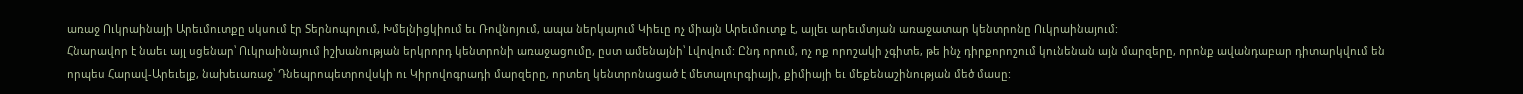առաջ Ուկրաինայի Արեւմուտքը սկսում էր Տերնոպոլում, Խմելնիցկիում եւ Ռովնոյում, ապա ներկայում Կիեւը ոչ միայն Արեւմուտք է, այլեւ արեւմտյան առաջատար կենտրոնը Ուկրաինայում:
Հնարավոր է նաեւ այլ սցենար՝ Ուկրաինայում իշխանության երկրորդ կենտրոնի առաջացումը, ըստ ամենայնի՝ Լվովում: Ընդ որում, ոչ ոք որոշակի չգիտե, թե ինչ դիրքորոշում կունենան այն մարզերը, որոնք ավանդաբար դիտարկվում են որպես Հարավ-Արեւելք, նախեւառաջ՝ Դնեպրոպետրովսկի ու Կիրովոգրադի մարզերը, որտեղ կենտրոնացած է մետալուրգիայի, քիմիայի եւ մեքենաշինության մեծ մասը: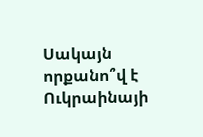Սակայն որքանո՞վ է Ուկրաինայի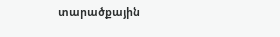տարածքային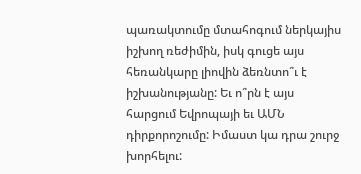պառակտումը մտահոգում ներկայիս իշխող ռեժիմին, իսկ գուցե այս հեռանկարը լիովին ձեռնտո՞ւ է իշխանությանը: Եւ ո՞րն է այս հարցում Եվրոպայի եւ ԱՄՆ դիրքորոշումը: Իմաստ կա դրա շուրջ խորհելու: